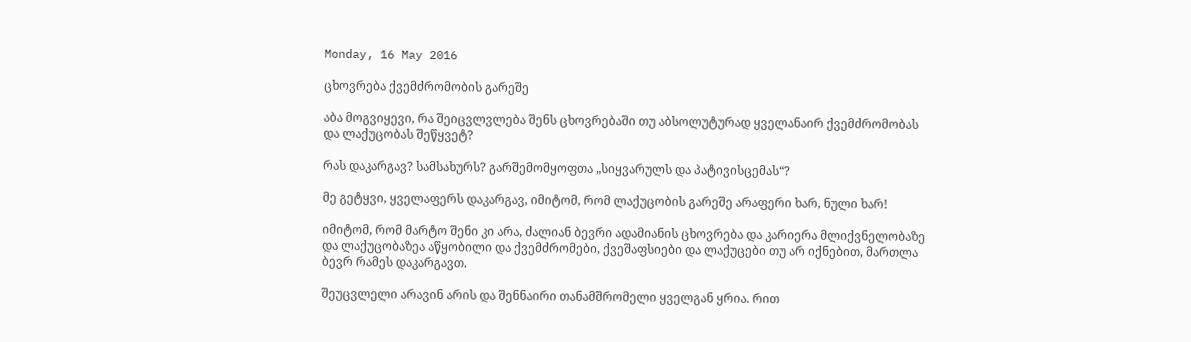Monday, 16 May 2016

ცხოვრება ქვემძრომობის გარეშე

აბა მოგვიყევი, რა შეიცვლვლება შენს ცხოვრებაში თუ აბსოლუტურად ყველანაირ ქვემძრომობას და ლაქუცობას შეწყვეტ?

რას დაკარგავ? სამსახურს? გარშემომყოფთა „სიყვარულს და პატივისცემას“?

მე გეტყვი, ყველაფერს დაკარგავ, იმიტომ, რომ ლაქუცობის გარეშე არაფერი ხარ, ნული ხარ!

იმიტომ, რომ მარტო შენი კი არა, ძალიან ბევრი ადამიანის ცხოვრება და კარიერა მლიქვნელობაზე და ლაქუცობაზეა აწყობილი და ქვემძრომები, ქვეშაფსიები და ლაქუცები თუ არ იქნებით, მართლა ბევრ რამეს დაკარგავთ.

შეუცვლელი არავინ არის და შენნაირი თანამშრომელი ყველგან ყრია. რით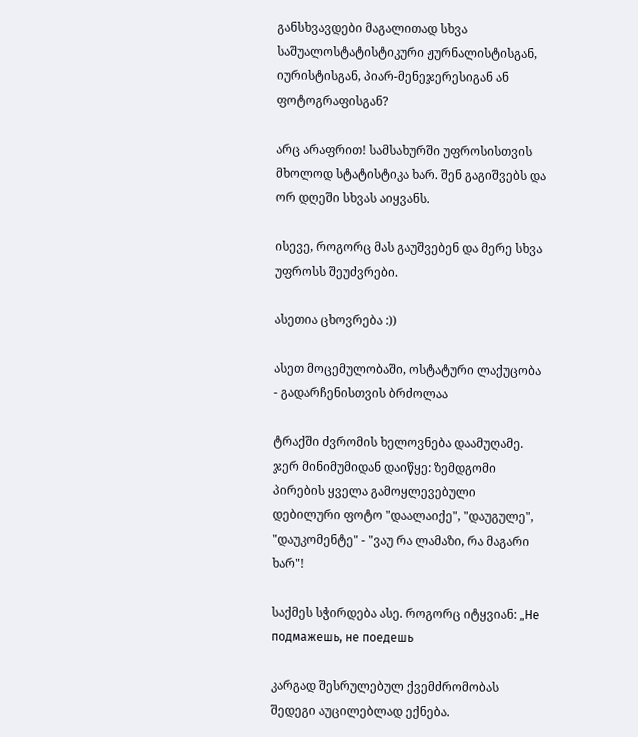განსხვავდები მაგალითად სხვა საშუალოსტატისტიკური ჟურნალისტისგან, იურისტისგან, პიარ-მენეჯერესიგან ან ფოტოგრაფისგან?

არც არაფრით! სამსახურში უფროსისთვის მხოლოდ სტატისტიკა ხარ. შენ გაგიშვებს და ორ დღეში სხვას აიყვანს.

ისევე, როგორც მას გაუშვებენ და მერე სხვა უფროსს შეუძვრები.

ასეთია ცხოვრება :))

ასეთ მოცემულობაში, ოსტატური ლაქუცობა - გადარჩენისთვის ბრძოლაა

ტრაქში ძვრომის ხელოვნება დაამუღამე. ჯერ მინიმუმიდან დაიწყე: ზემდგომი პირების ყველა გამოყლევებული დებილური ფოტო "დაალაიქე", "დაუგულე", "დაუკომენტე" - "ვაუ რა ლამაზი, რა მაგარი ხარ"!

საქმეს სჭირდება ასე. როგორც იტყვიან: „Не подмажешь, не поедешь

კარგად შესრულებულ ქვემძრომობას შედეგი აუცილებლად ექნება.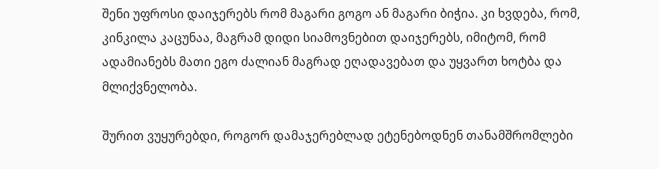შენი უფროსი დაიჯერებს რომ მაგარი გოგო ან მაგარი ბიჭია. კი ხვდება, რომ,  კინკილა კაცუნაა, მაგრამ დიდი სიამოვნებით დაიჯერებს, იმიტომ, რომ ადამიანებს მათი ეგო ძალიან მაგრად ეღადავებათ და უყვართ ხოტბა და მლიქვნელობა.

შურით ვუყურებდი, როგორ დამაჯერებლად ეტენებოდნენ თანამშრომლები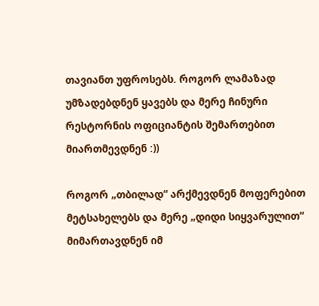თავიანთ უფროსებს. როგორ ლამაზად უმზადებდნენ ყავებს და მერე ჩინური რესტორნის ოფიციანტის შემართებით მიართმევდნენ :))

როგორ „თბილად“ არქმევდნენ მოფერებით მეტსახელებს და მერე „დიდი სიყვარულით“ მიმართავდნენ იმ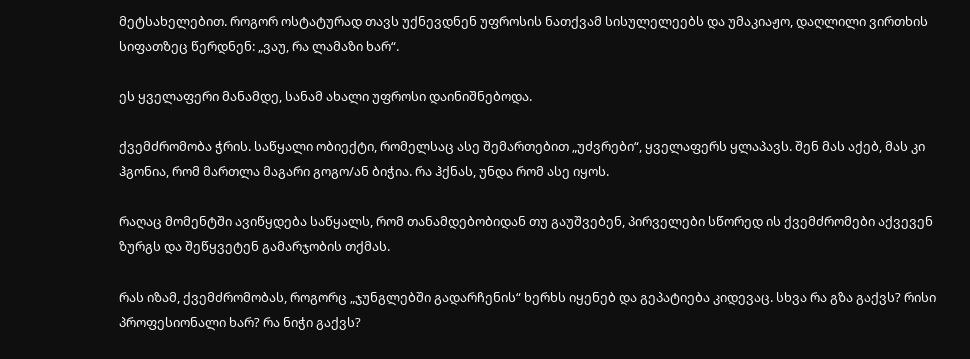მეტსახელებით. როგორ ოსტატურად თავს უქნევდნენ უფროსის ნათქვამ სისულელეებს და უმაკიაჟო, დაღლილი ვირთხის სიფათზეც წერდნენ: „ვაუ, რა ლამაზი ხარ“.

ეს ყველაფერი მანამდე, სანამ ახალი უფროსი დაინიშნებოდა.

ქვემძრომობა ჭრის. საწყალი ობიექტი, რომელსაც ასე შემართებით „უძვრები“, ყველაფერს ყლაპავს. შენ მას აქებ, მას კი ჰგონია, რომ მართლა მაგარი გოგო/ან ბიჭია. რა ჰქნას, უნდა რომ ასე იყოს.

რაღაც მომენტში ავიწყდება საწყალს, რომ თანამდებობიდან თუ გაუშვებენ, პირველები სწორედ ის ქვემძრომები აქვევენ ზურგს და შეწყვეტენ გამარჯობის თქმას.

რას იზამ, ქვემძრომობას, როგორც „ჯუნგლებში გადარჩენის“ ხერხს იყენებ და გეპატიება კიდევაც. სხვა რა გზა გაქვს? რისი პროფესიონალი ხარ? რა ნიჭი გაქვს?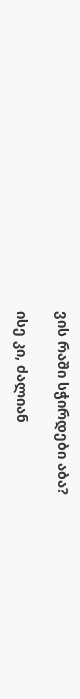ვის რაში სჭირდები აბა?

ისე კი, ძალიან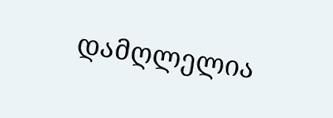დამღლელია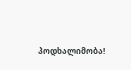პოდხალიმობა!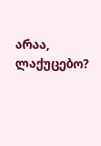არაა, ლაქუცებო?